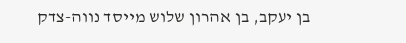בן יעקב, בן אהרון שלוש מייסד נווה-צדק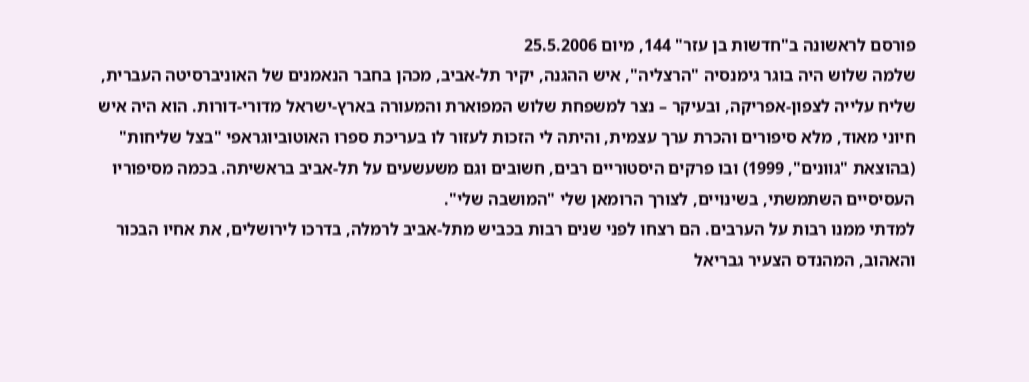פורסם לראשונה ב"חדשות בן עזר" 144, מיום 25.5.2006
שלמה שלוש היה בוגר גימנסיה "הרצליה", איש ההגנה, יקיר תל-אביב, מכהן בחבר הנאמנים של האוניברסיטה העברית, שליח עלייה לצפון-אפריקה, ובעיקר – נצר למשפחת שלוש המפוארת והמעורה בארץ-ישראל מדורי-דורות. הוא היה איש חיוני מאוד, מלא סיפורים והכרת ערך עצמית, והיתה לי הזכות לעזור לו בעריכת ספרו האוטוביוגראפי "בצל שליחות" (בהוצאת "גוונים", 1999) ובו פרקים היסטוריים רבים, חשובים וגם משעשעים על תל-אביב בראשיתה. בכמה מסיפוריו העסיסיים השתמשתי, בשינויים, לצורך הרומאן שלי "המושבה שלי".
למדתי ממנו רבות על הערבים. הם רצחו לפני שנים רבות בכביש מתל-אביב לרמלה, בדרכו לירושלים, את אחיו הבכור והאהוב, המהנדס הצעיר גבריאל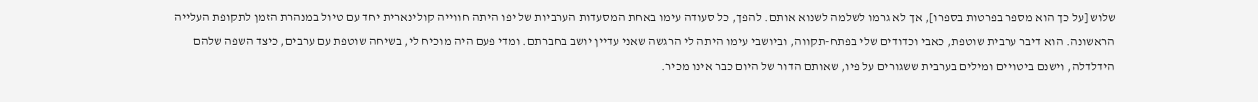שלוש [על כך הוא מספר בפרטות בספרו], אך לא גרמו לשלמה לשנוא אותם. להפך, כל סעודה עימו באחת המסעדות הערביות של יפו היתה חווייה קולינארית יחד עם טיול במנהרת הזמן לתקופת העלייה הראשונה. הוא דיבר ערבית שוטפת, כאבי וכדודים שלי בפתח-תקווה, וביושבי עימו היתה לי הרגשה שאני עדיין יושב בחברתם. ומדי פעם היה מוכיח לי, בשיחה שוטפת עם ערבים, כיצד השפה שלהם הידלדלה, וישנם ביטויים ומילים בערבית ששגורים על פיו, שאותם הדור של היום כבר אינו מכיר.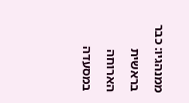ממנהגיו: כבר בראשית הארוחה במסעדה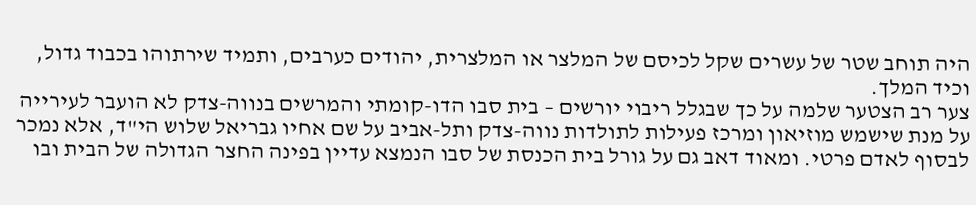היה תוחב שטר של עשרים שקל לכיסם של המלצר או המלצרית, יהודים כערבים, ותמיד שירתוהו בכבוד גדול, וכיד המלך.
צער רב הצטער שלמה על כך שבגלל ריבוי יורשים – בית סבו הדו-קומתי והמרשים בנווה-צדק לא הועבר לעירייה על מנת שישמש מוזיאון ומרכז פעילות לתולדות נווה-צדק ותל-אביב על שם אחיו גבריאל שלוש הי"ד, אלא נמכר לבסוף לאדם פרטי. ומאוד דאב גם על גורל בית הכנסת של סבו הנמצא עדיין בפינה החצר הגדולה של הבית ובו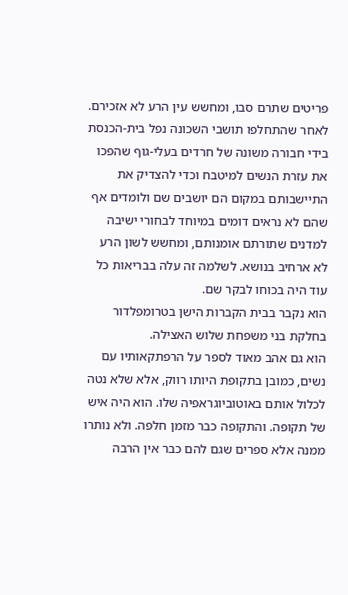פריטים שתרם סבו, ומחשש עין הרע לא אזכירם. לאחר שהתחלפו תושבי השכונה נפל בית-הכנסת בידי חבורה משונה של חרדים בעלי-גוף שהפכו את עזרת הנשים למיטבח וכדי להצדיק את התיישבותם במקום הם יושבים שם ולומדים אף שהם לא נראים דומים במיוחד לבחורי ישיבה למדנים שתורתם אומנותם, ומחשש לשון הרע לא ארחיב בנושא. לשלמה זה עלה בבריאות כל עוד היה בכוחו לבקר שם.
הוא נקבר בבית הקברות הישן בטרומפלדור בחלקת בני משפחת שלוש האצילה.
הוא גם אהב מאוד לספר על הרפתקאותיו עם נשים, כמובן בתקופת היותו רווק, אלא שלא נטה לכלול אותם באוטוביוגראפיה שלו. הוא היה איש של תקופה. והתקופה כבר מזמן חלפה. ולא נותרו ממנה אלא ספרים שגם להם כבר אין הרבה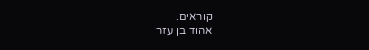קוראים.
אהוד בן עזר